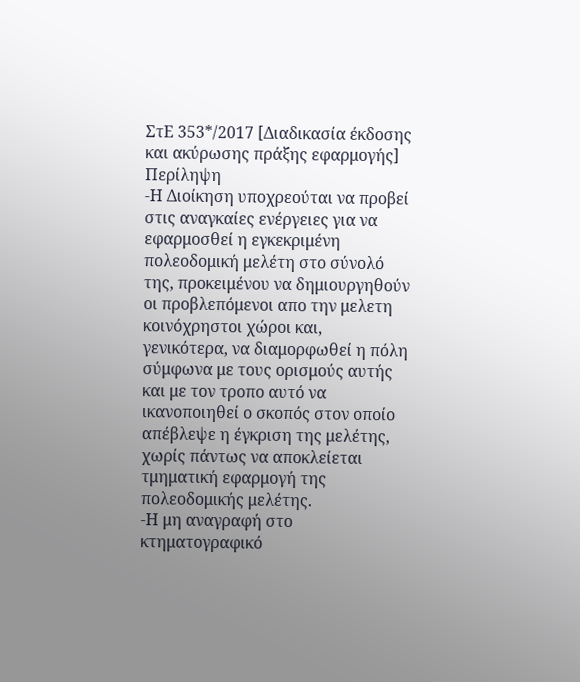ΣτΕ 353*/2017 [Διαδικασία έκδοσης και ακύρωσης πράξης εφαρμογής]
Περίληψη
-Η Διοίκηση υποχρεούται να προβεί στις αναγκαίες ενέργειες για να εφαρμοσθεί η εγκεκριμένη πολεοδομική μελέτη στο σύνολό της, προκειμένου να δημιουργηθούν οι προβλεπόμενοι απο την μελετη κοινόχρηστοι χώροι και, γενικότερα, να διαμορφωθεί η πόλη σύμφωνα με τους ορισμούς αυτής και με τον τροπο αυτό να ικανοποιηθεί ο σκοπός στον οποίο απέβλεψε η έγκριση της μελέτης, χωρίς πάντως να αποκλείεται τμηματική εφαρμογή της πολεοδομικής μελέτης.
-Η μη αναγραφή στο κτηματογραφικό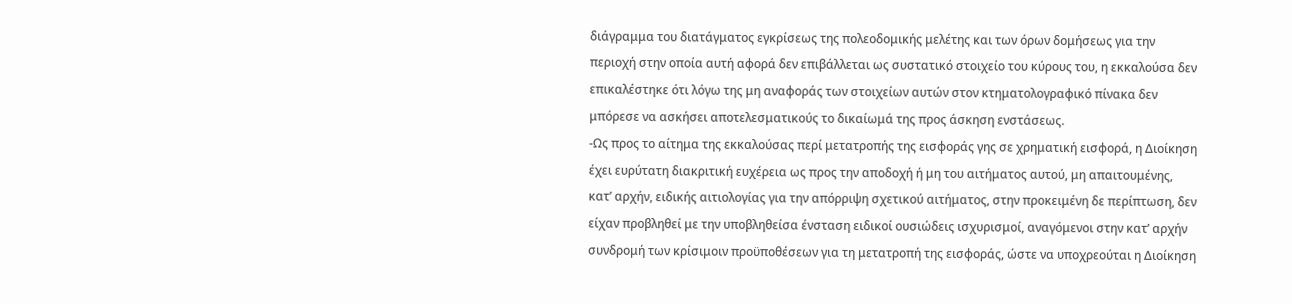διάγραμμα του διατάγματος εγκρίσεως της πολεοδομικής μελέτης και των όρων δομήσεως για την περιοχή στην οποία αυτή αφορά δεν επιβάλλεται ως συστατικό στοιχείο του κύρους του, η εκκαλούσα δεν επικαλέστηκε ότι λόγω της μη αναφοράς των στοιχείων αυτών στον κτηματολογραφικό πίνακα δεν μπόρεσε να ασκήσει αποτελεσματικούς το δικαίωμά της προς άσκηση ενστάσεως.
-Ως προς το αίτημα της εκκαλούσας περί μετατροπής της εισφοράς γης σε χρηματική εισφορά, η Διοίκηση έχει ευρύτατη διακριτική ευχέρεια ως προς την αποδοχή ή μη του αιτήματος αυτού, μη απαιτουμένης, κατ’ αρχήν, ειδικής αιτιολογίας για την απόρριψη σχετικού αιτήματος, στην προκειμένη δε περίπτωση, δεν είχαν προβληθεί με την υποβληθείσα ένσταση ειδικοί ουσιώδεις ισχυρισμοί, αναγόμενοι στην κατ’ αρχήν συνδρομή των κρίσιμοιν προϋποθέσεων για τη μετατροπή της εισφοράς, ώστε να υποχρεούται η Διοίκηση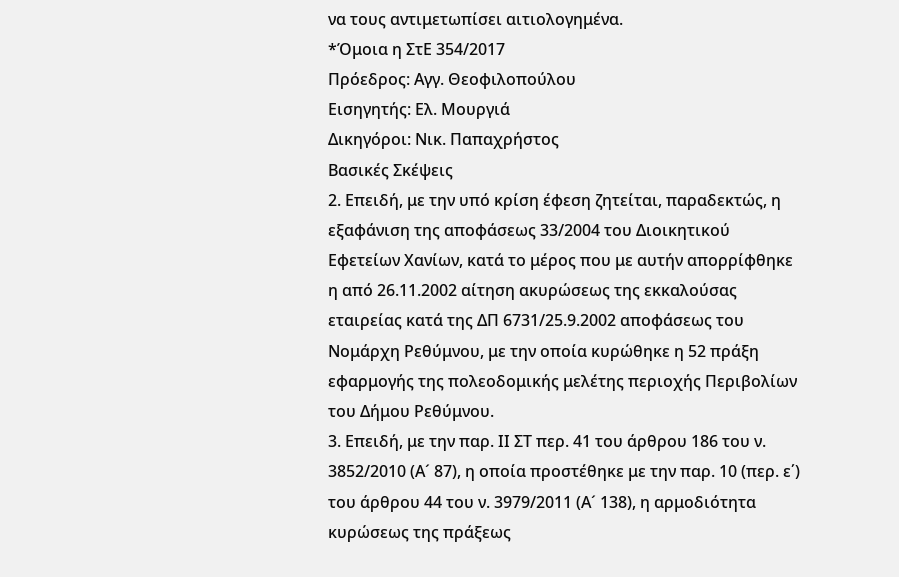να τους αντιμετωπίσει αιτιολογημένα.
*Όμοια η ΣτΕ 354/2017
Πρόεδρος: Αγγ. Θεοφιλοπούλου
Εισηγητής: Ελ. Μουργιά
Δικηγόροι: Νικ. Παπαχρήστος
Βασικές Σκέψεις
2. Επειδή, με την υπό κρίση έφεση ζητείται, παραδεκτώς, η εξαφάνιση της αποφάσεως 33/2004 του Διοικητικού Εφετείων Χανίων, κατά το μέρος που με αυτήν απορρίφθηκε η από 26.11.2002 αίτηση ακυρώσεως της εκκαλούσας εταιρείας κατά της ΔΠ 6731/25.9.2002 αποφάσεως του Νομάρχη Ρεθύμνου, με την οποία κυρώθηκε η 52 πράξη εφαρμογής της πολεοδομικής μελέτης περιοχής Περιβολίων του Δήμου Ρεθύμνου.
3. Επειδή, με την παρ. ΙΙ ΣΤ περ. 41 του άρθρου 186 του ν. 3852/2010 (Α´ 87), η οποία προστέθηκε με την παρ. 10 (περ. ε΄) του άρθρου 44 του ν. 3979/2011 (Α´ 138), η αρμοδιότητα κυρώσεως της πράξεως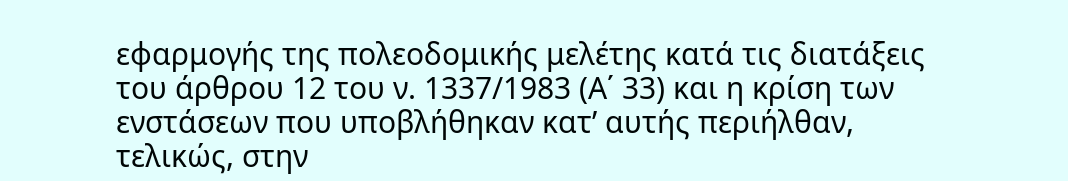εφαρμογής της πολεοδομικής μελέτης κατά τις διατάξεις του άρθρου 12 του ν. 1337/1983 (Α΄ 33) και η κρίση των ενστάσεων που υποβλήθηκαν κατ’ αυτής περιήλθαν, τελικώς, στην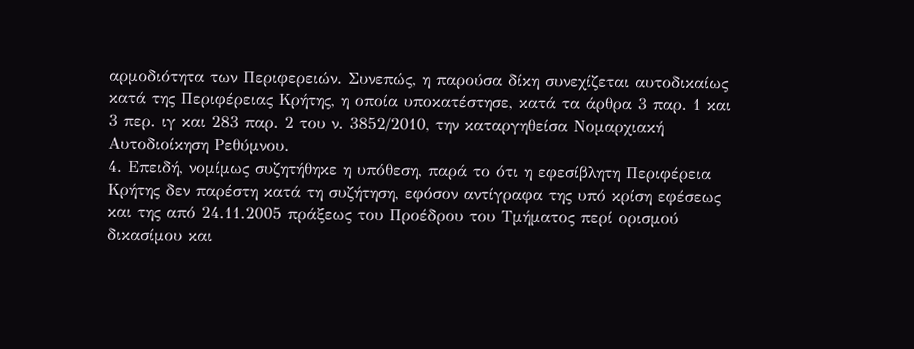αρμοδιότητα των Περιφερειών. Συνεπώς, η παρούσα δίκη συνεχίζεται αυτοδικαίως κατά της Περιφέρειας Κρήτης, η οποία υποκατέστησε, κατά τα άρθρα 3 παρ. 1 και 3 περ. ιγ και 283 παρ. 2 του ν. 3852/2010, την καταργηθείσα Νομαρχιακή Αυτοδιοίκηση Ρεθύμνου.
4. Επειδή, νομίμως συζητήθηκε η υπόθεση, παρά το ότι η εφεσίβλητη Περιφέρεια Κρήτης δεν παρέστη κατά τη συζήτηση, εφόσον αντίγραφα της υπό κρίση εφέσεως και της από 24.11.2005 πράξεως του Προέδρου του Τμήματος περί ορισμού δικασίμου και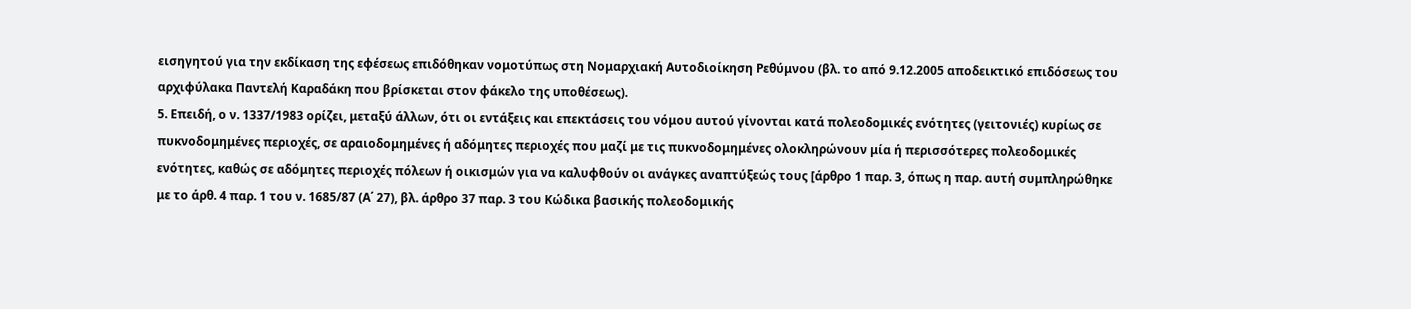εισηγητού για την εκδίκαση της εφέσεως επιδόθηκαν νομοτύπως στη Νομαρχιακή Αυτοδιοίκηση Ρεθύμνου (βλ. το από 9.12.2005 αποδεικτικό επιδόσεως του αρχιφύλακα Παντελή Καραδάκη που βρίσκεται στον φάκελο της υποθέσεως).
5. Επειδή, ο ν. 1337/1983 ορίζει, μεταξύ άλλων, ότι οι εντάξεις και επεκτάσεις του νόμου αυτού γίνονται κατά πολεοδομικές ενότητες (γειτονιές) κυρίως σε πυκνοδομημένες περιοχές, σε αραιοδομημένες ή αδόμητες περιοχές που μαζί με τις πυκνοδομημένες ολοκληρώνουν μία ή περισσότερες πολεοδομικές ενότητες, καθώς σε αδόμητες περιοχές πόλεων ή οικισμών για να καλυφθούν οι ανάγκες αναπτύξεώς τους [άρθρο 1 παρ. 3, όπως η παρ. αυτή συμπληρώθηκε με το άρθ. 4 παρ. 1 του ν. 1685/87 (Α΄ 27), βλ. άρθρο 37 παρ. 3 του Κώδικα βασικής πολεοδομικής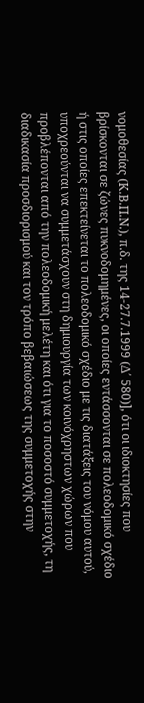νομοθεσίας (Κ.Β.Π.Ν.), π.δ. της 14-27.7.1999 (Δ΄ 580)], ότι οι ιδιοκτησίες που βρίσκονται σε ζώνες πυκνοδομημένες, οι οποίες εντάσσονται σε πολεοδομικό σχέδιο ή στις οποίες επεκτείνεται το πολεοδομικό σχέδιο με τις διατάξεις του νόμου αυτού, υποχρεούνται να συμμετάσχουν στη δημιουργία των κοινόχρηστων χώρων που προβλέπονται από την πολεοδομική μελέτη και ότι για το ποσοστό συμμετοχής, τη διαδικασία προσδιορισμού και τον τρόπο βεβαιώσεως της συμμετοχής στην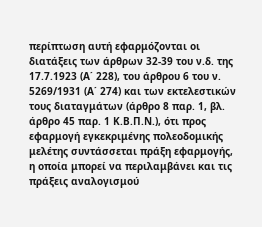περίπτωση αυτή εφαρμόζονται οι διατάξεις των άρθρων 32-39 του ν.δ. της 17.7.1923 (Α΄ 228), του άρθρου 6 του ν. 5269/1931 (Α΄ 274) και των εκτελεστικών τους διαταγμάτων (άρθρο 8 παρ. 1, βλ. άρθρο 45 παρ. 1 Κ.Β.Π.Ν.), ότι προς εφαρμογή εγκεκριμένης πολεοδομικής μελέτης συντάσσεται πράξη εφαρμογής, η οποία μπορεί να περιλαμβάνει και τις πράξεις αναλογισμού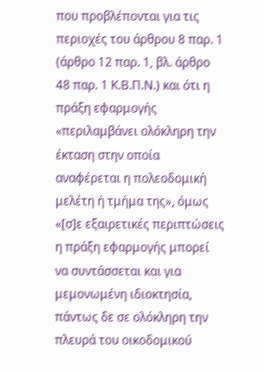που προβλέπονται για τις περιοχές του άρθρου 8 παρ. 1 (άρθρο 12 παρ. 1, βλ. άρθρο 48 παρ. 1 Κ.Β.Π.Ν.) και ότι η πράξη εφαρμογής «περιλαμβάνει ολόκληρη την έκταση στην οποία αναφέρεται η πολεοδομική μελέτη ή τμήμα της», όμως «[σ]ε εξαιρετικές περιπτώσεις η πράξη εφαρμογής μπορεί να συντάσσεται και για μεμονωμένη ιδιοκτησία, πάντως δε σε ολόκληρη την πλευρά του οικοδομικού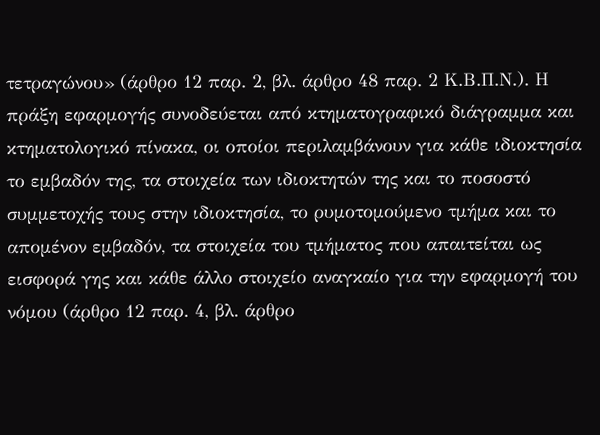τετραγώνου» (άρθρο 12 παρ. 2, βλ. άρθρο 48 παρ. 2 Κ.Β.Π.Ν.). Η πράξη εφαρμογής συνοδεύεται από κτηματογραφικό διάγραμμα και κτηματολογικό πίνακα, οι οποίοι περιλαμβάνουν για κάθε ιδιοκτησία το εμβαδόν της, τα στοιχεία των ιδιοκτητών της και το ποσοστό συμμετοχής τους στην ιδιοκτησία, το ρυμοτομούμενο τμήμα και το απομένον εμβαδόν, τα στοιχεία του τμήματος που απαιτείται ως εισφορά γης και κάθε άλλο στοιχείο αναγκαίο για την εφαρμογή του νόμου (άρθρο 12 παρ. 4, βλ. άρθρο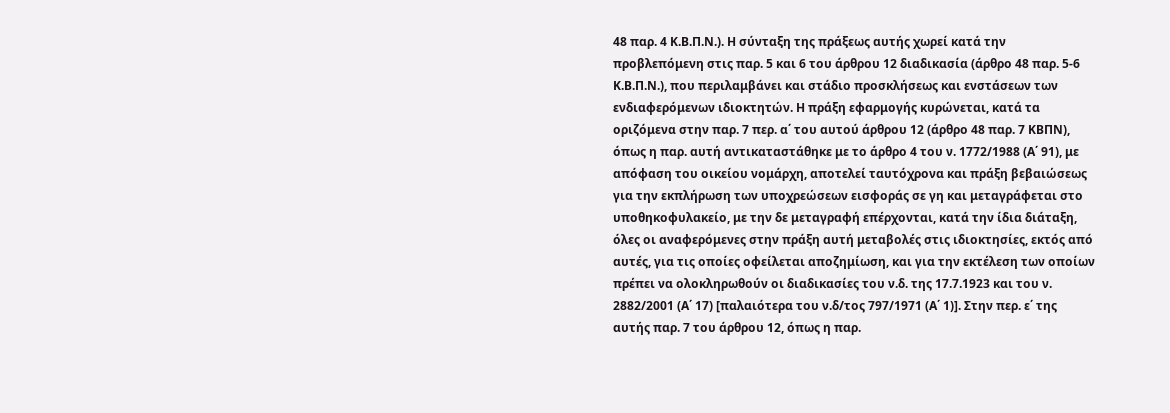48 παρ. 4 Κ.Β.Π.Ν.). Η σύνταξη της πράξεως αυτής χωρεί κατά την προβλεπόμενη στις παρ. 5 και 6 του άρθρου 12 διαδικασία (άρθρο 48 παρ. 5-6 Κ.Β.Π.Ν.), που περιλαμβάνει και στάδιο προσκλήσεως και ενστάσεων των ενδιαφερόμενων ιδιοκτητών. Η πράξη εφαρμογής κυρώνεται, κατά τα οριζόμενα στην παρ. 7 περ. α΄ του αυτού άρθρου 12 (άρθρο 48 παρ. 7 ΚΒΠΝ), όπως η παρ. αυτή αντικαταστάθηκε με το άρθρο 4 του ν. 1772/1988 (Α΄ 91), με απόφαση του οικείου νομάρχη, αποτελεί ταυτόχρονα και πράξη βεβαιώσεως για την εκπλήρωση των υποχρεώσεων εισφοράς σε γη και μεταγράφεται στο υποθηκοφυλακείο, με την δε μεταγραφή επέρχονται, κατά την ίδια διάταξη, όλες οι αναφερόμενες στην πράξη αυτή μεταβολές στις ιδιοκτησίες, εκτός από αυτές, για τις οποίες οφείλεται αποζημίωση, και για την εκτέλεση των οποίων πρέπει να ολοκληρωθούν οι διαδικασίες του ν.δ. της 17.7.1923 και του ν. 2882/2001 (Α΄ 17) [παλαιότερα του ν.δ/τος 797/1971 (Α΄ 1)]. Στην περ. ε΄ της αυτής παρ. 7 του άρθρου 12, όπως η παρ.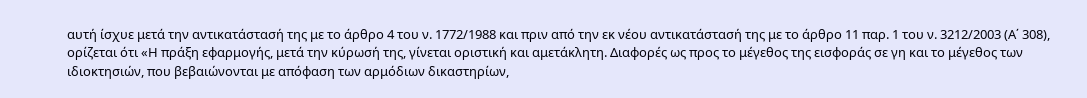αυτή ίσχυε μετά την αντικατάστασή της με το άρθρο 4 του ν. 1772/1988 και πριν από την εκ νέου αντικατάστασή της με το άρθρο 11 παρ. 1 του ν. 3212/2003 (Α΄ 308), ορίζεται ότι «Η πράξη εφαρμογής, μετά την κύρωσή της, γίνεται οριστική και αμετάκλητη. Διαφορές ως προς το μέγεθος της εισφοράς σε γη και το μέγεθος των ιδιοκτησιών, που βεβαιώνονται με απόφαση των αρμόδιων δικαστηρίων,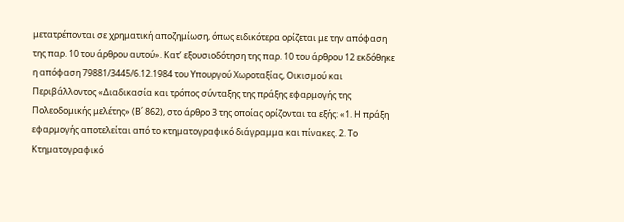μετατρέπονται σε χρηματική αποζημίωση, όπως ειδικότερα ορίζεται με την απόφαση της παρ. 10 του άρθρου αυτού». Κατ’ εξουσιοδότηση της παρ. 10 του άρθρου 12 εκδόθηκε η απόφαση 79881/3445/6.12.1984 του Υπουργού Χωροταξίας, Οικισμού και Περιβάλλοντος «Διαδικασία και τρόπος σύνταξης της πράξης εφαρμογής της Πολεοδομικής μελέτης» (Β΄ 862), στο άρθρο 3 της οποίας ορίζονται τα εξής: «1. Η πράξη εφαρμογής αποτελείται από το κτηματογραφικό διάγραμμα και πίνακες. 2. Το Κτηματογραφικό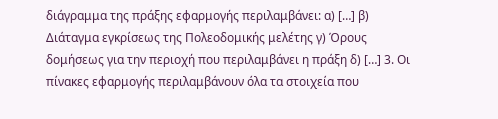διάγραμμα της πράξης εφαρμογής περιλαμβάνει: α) […] β) Διάταγμα εγκρίσεως της Πολεοδομικής μελέτης γ) Όρους δομήσεως για την περιοχή που περιλαμβάνει η πράξη δ) […] 3. Οι πίνακες εφαρμογής περιλαμβάνουν όλα τα στοιχεία που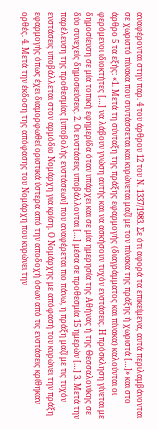αναφέρονται στην παρ. 4 του άρθρου 12 του Ν. 1337/1983. Σε ότι αφορά τα επικείμενα, αυτά περιλαμβάνονται σε χωριστό πίνακα που συντάσσεται και κυρώνεται μαζί με τον πίνακα της πράξης ή χωριστά […]» και στο άρθρο 5 τα εξής: «1. Μετά τη σύνταξη της πράξης εφαρμογής (διαγράμματος και πίνακα) καλούνται οι φερόμενοι ιδιοκτήτες […] να λάβουν γνώση αυτής και να ασκήσουν τυχόν ενστάσεις. Η πρόσκληση γίνεται με δημοσίευση σε μία τοπική εφημερίδα όταν υπάρχει και σε μία ημερησία της Αθήνας ή της Θεσσαλονίκης σε δύο συνεχείς δημοσιεύσεις. 2. Οι ενστάσεις υποβάλλονται […] μέσα σε προθεσμία 15 ημερών […] 3. Μετά την παρέλευση της προθεσμίας [υποβολής ενστάσεων] που αναφέρεται πιο πάνω, η πράξη μαζί με τις τυχόν ενστάσεις υποβάλλεται στον αρμόδιο Νομάρχη για κρίση. Ο Νομάρχης με απόφασή του κυρώνει την πράξη εφαρμογής όπως έχει διαμορφωθεί οριστικά ύστερα από την αποδοχή όσων από τις ενστάσεις κρίθηκαν ορθές. 4. Μετά την έκδοση της απόφασης του Νομάρχη που κυρώνει την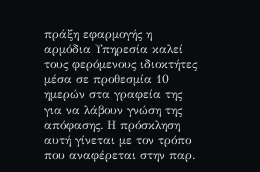πράξη εφαρμογής η αρμόδια Υπηρεσία καλεί τους φερόμενους ιδιοκτήτες μέσα σε προθεσμία 10 ημερών στα γραφεία της για να λάβουν γνώση της απόφασης. Η πρόσκληση αυτή γίνεται με τον τρόπο που αναφέρεται στην παρ.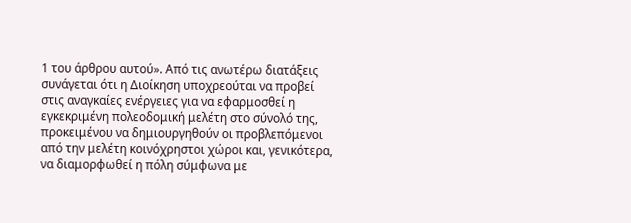1 του άρθρου αυτού». Από τις ανωτέρω διατάξεις συνάγεται ότι η Διοίκηση υποχρεούται να προβεί στις αναγκαίες ενέργειες για να εφαρμοσθεί η εγκεκριμένη πολεοδομική μελέτη στο σύνολό της, προκειμένου να δημιουργηθούν οι προβλεπόμενοι από την μελέτη κοινόχρηστοι χώροι και, γενικότερα, να διαμορφωθεί η πόλη σύμφωνα με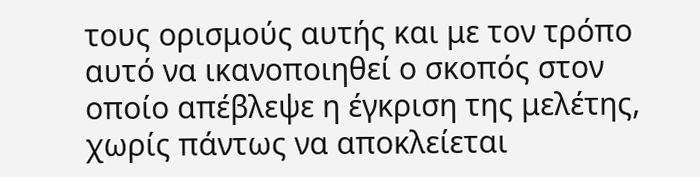τους ορισμούς αυτής και με τον τρόπο αυτό να ικανοποιηθεί ο σκοπός στον οποίο απέβλεψε η έγκριση της μελέτης, χωρίς πάντως να αποκλείεται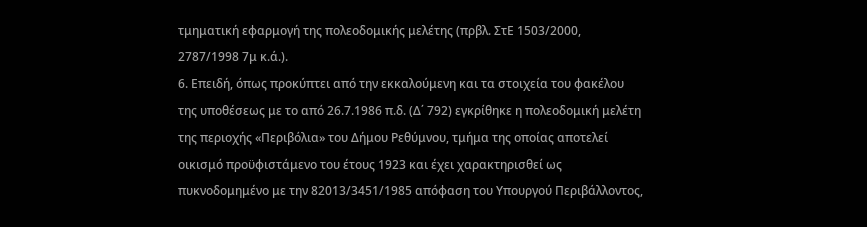τμηματική εφαρμογή της πολεοδομικής μελέτης (πρβλ. ΣτΕ 1503/2000, 2787/1998 7μ κ.ά.).
6. Επειδή, όπως προκύπτει από την εκκαλούμενη και τα στοιχεία του φακέλου της υποθέσεως με το από 26.7.1986 π.δ. (Δ΄ 792) εγκρίθηκε η πολεοδομική μελέτη της περιοχής «Περιβόλια» του Δήμου Ρεθύμνου, τμήμα της οποίας αποτελεί οικισμό προϋφιστάμενο του έτους 1923 και έχει χαρακτηρισθεί ως πυκνοδομημένο με την 82013/3451/1985 απόφαση του Υπουργού Περιβάλλοντος,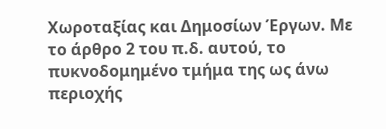Χωροταξίας και Δημοσίων Έργων. Με το άρθρο 2 του π.δ. αυτού, το πυκνοδομημένο τμήμα της ως άνω περιοχής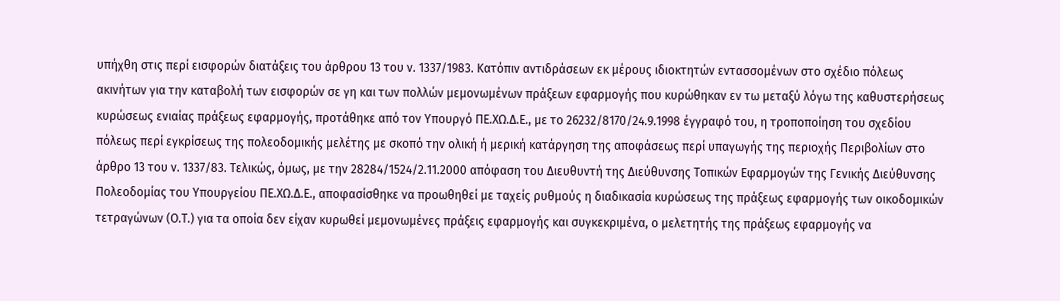υπήχθη στις περί εισφορών διατάξεις του άρθρου 13 του ν. 1337/1983. Κατόπιν αντιδράσεων εκ μέρους ιδιοκτητών εντασσομένων στο σχέδιο πόλεως ακινήτων για την καταβολή των εισφορών σε γη και των πολλών μεμονωμένων πράξεων εφαρμογής που κυρώθηκαν εν τω μεταξύ λόγω της καθυστερήσεως κυρώσεως ενιαίας πράξεως εφαρμογής, προτάθηκε από τον Υπουργό ΠΕ.ΧΩ.Δ.Ε., με το 26232/8170/24.9.1998 έγγραφό του, η τροποποίηση του σχεδίου πόλεως περί εγκρίσεως της πολεοδομικής μελέτης με σκοπό την ολική ή μερική κατάργηση της αποφάσεως περί υπαγωγής της περιοχής Περιβολίων στο άρθρο 13 του ν. 1337/83. Τελικώς, όμως, με την 28284/1524/2.11.2000 απόφαση του Διευθυντή της Διεύθυνσης Τοπικών Εφαρμογών της Γενικής Διεύθυνσης Πολεοδομίας του Υπουργείου ΠΕ.ΧΩ.Δ.Ε., αποφασίσθηκε να προωθηθεί με ταχείς ρυθμούς η διαδικασία κυρώσεως της πράξεως εφαρμογής των οικοδομικών τετραγώνων (Ο.Τ.) για τα οποία δεν είχαν κυρωθεί μεμονωμένες πράξεις εφαρμογής και συγκεκριμένα, ο μελετητής της πράξεως εφαρμογής να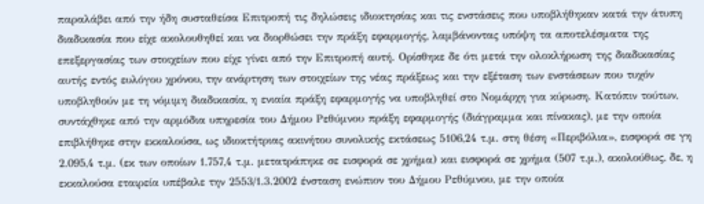παραλάβει από την ήδη συσταθείσα Επιτροπή τις δηλώσεις ιδιοκτησίας και τις ενστάσεις που υποβλήθηκαν κατά την άτυπη διαδικασία που είχε ακολουθηθεί και να διορθώσει την πράξη εφαρμογής, λαμβάνοντας υπόψη τα αποτελέσματα της επεξεργασίας των στοιχείων που είχε γίνει από την Επιτροπή αυτή. Ορίσθηκε δε ότι μετά την ολοκλήρωση της διαδικασίας αυτής εντός ευλόγου χρόνου, την ανάρτηση των στοιχείων της νέας πράξεως και την εξέταση των ενστάσεων που τυχόν υποβληθούν με τη νόμιμη διαδικασία, η ενιαία πράξη εφαρμογής να υποβληθεί στο Νομάρχη για κύρωση. Κατόπιν τούτων, συντάχθηκε από την αρμόδια υπηρεσία του Δήμου Ρεθύμνου πράξη εφαρμογής (διάγραμμα και πίνακας), με την οποία επιβλήθηκε στην εκκαλούσα, ως ιδιοκτήτριας ακινήτου συνολικής εκτάσεως 5106,24 τ.μ. στη θέση «Περιβόλια», εισφορά σε γη 2.095,4 τ.μ. (εκ των οποίων 1.757,4 τ.μ. μετατράπηκε σε εισφορά σε χρήμα) και εισφορά σε χρήμα (507 τ.μ.), ακολούθως, δε, η εκκαλούσα εταιρεία υπέβαλε την 2553/1.3.2002 ένσταση ενώπιον του Δήμου Ρεθύμνου, με την οποία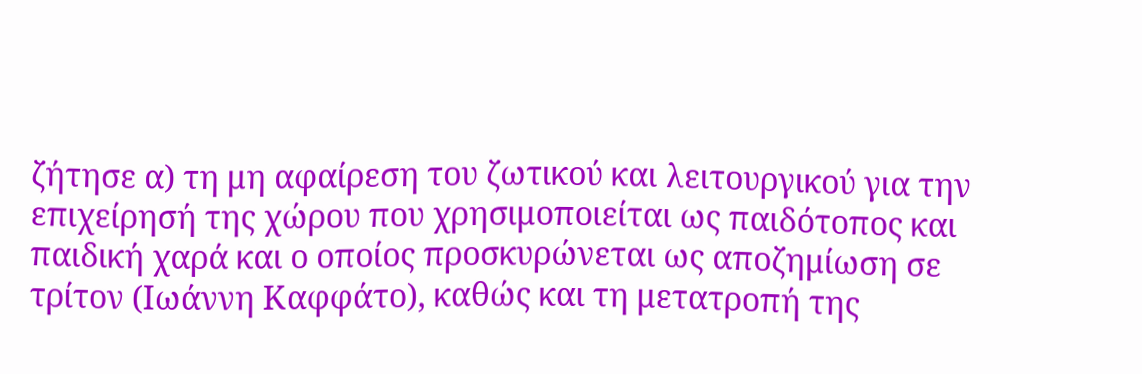ζήτησε α) τη μη αφαίρεση του ζωτικού και λειτουργικού για την επιχείρησή της χώρου που χρησιμοποιείται ως παιδότοπος και παιδική χαρά και ο οποίος προσκυρώνεται ως αποζημίωση σε τρίτον (Ιωάννη Καφφάτο), καθώς και τη μετατροπή της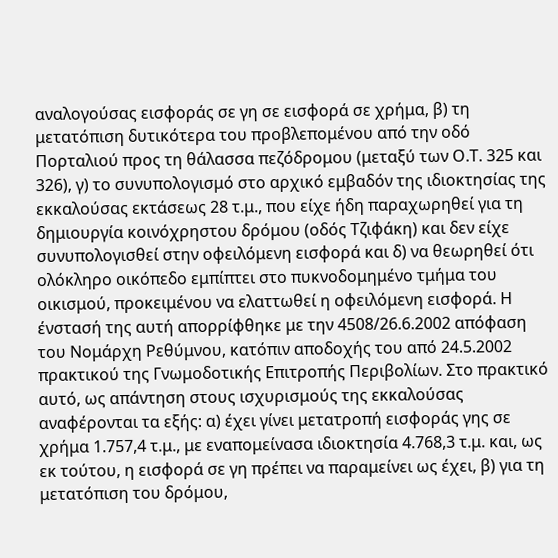αναλογούσας εισφοράς σε γη σε εισφορά σε χρήμα, β) τη μετατόπιση δυτικότερα του προβλεπομένου από την οδό Πορταλιού προς τη θάλασσα πεζόδρομου (μεταξύ των Ο.Τ. 325 και 326), γ) το συνυπολογισμό στο αρχικό εμβαδόν της ιδιοκτησίας της εκκαλούσας εκτάσεως 28 τ.μ., που είχε ήδη παραχωρηθεί για τη δημιουργία κοινόχρηστου δρόμου (οδός Τζιφάκη) και δεν είχε συνυπολογισθεί στην οφειλόμενη εισφορά και δ) να θεωρηθεί ότι ολόκληρο οικόπεδο εμπίπτει στο πυκνοδομημένο τμήμα του οικισμού, προκειμένου να ελαττωθεί η οφειλόμενη εισφορά. Η ένστασή της αυτή απορρίφθηκε με την 4508/26.6.2002 απόφαση του Νομάρχη Ρεθύμνου, κατόπιν αποδοχής του από 24.5.2002 πρακτικού της Γνωμοδοτικής Επιτροπής Περιβολίων. Στο πρακτικό αυτό, ως απάντηση στους ισχυρισμούς της εκκαλούσας αναφέρονται τα εξής: α) έχει γίνει μετατροπή εισφοράς γης σε χρήμα 1.757,4 τ.μ., με εναπομείνασα ιδιοκτησία 4.768,3 τ.μ. και, ως εκ τούτου, η εισφορά σε γη πρέπει να παραμείνει ως έχει, β) για τη μετατόπιση του δρόμου,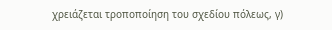χρειάζεται τροποποίηση του σχεδίου πόλεως, γ)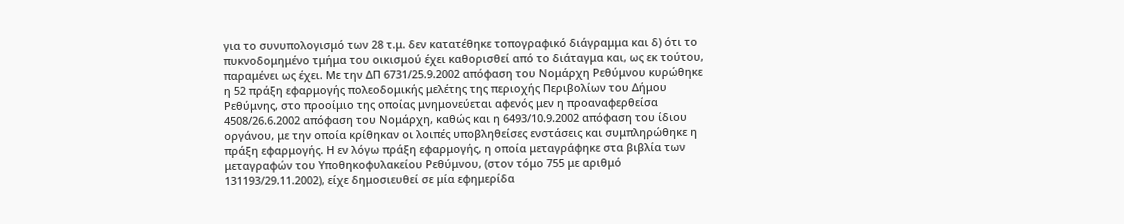για το συνυπολογισμό των 28 τ.μ. δεν κατατέθηκε τοπογραφικό διάγραμμα και δ) ότι το πυκνοδομημένο τμήμα του οικισμού έχει καθορισθεί από το διάταγμα και, ως εκ τούτου, παραμένει ως έχει. Με την ΔΠ 6731/25.9.2002 απόφαση του Νομάρχη Ρεθύμνου κυρώθηκε η 52 πράξη εφαρμογής πολεοδομικής μελέτης της περιοχής Περιβολίων του Δήμου Ρεθύμνης, στο προοίμιο της οποίας μνημονεύεται αφενός μεν η προαναφερθείσα 4508/26.6.2002 απόφαση του Νομάρχη, καθώς και η 6493/10.9.2002 απόφαση του ίδιου οργάνου, με την οποία κρίθηκαν οι λοιπές υποβληθείσες ενστάσεις και συμπληρώθηκε η πράξη εφαρμογής. Η εν λόγω πράξη εφαρμογής, η οποία μεταγράφηκε στα βιβλία των μεταγραφών του Υποθηκοφυλακείου Ρεθύμνου, (στον τόμο 755 με αριθμό 131193/29.11.2002), είχε δημοσιευθεί σε μία εφημερίδα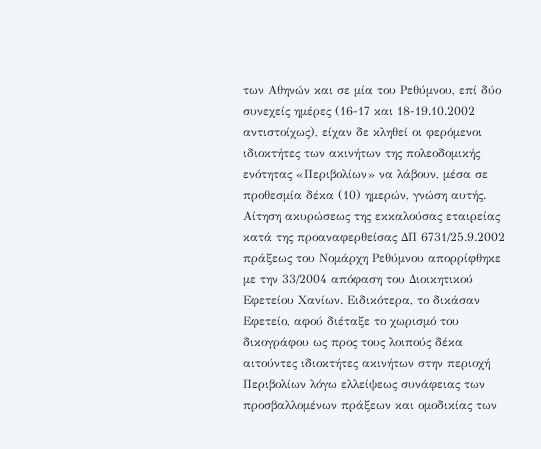των Αθηνών και σε μία του Ρεθύμνου, επί δύο συνεχείς ημέρες (16-17 και 18-19.10.2002 αντιστοίχως), είχαν δε κληθεί οι φερόμενοι ιδιοκτήτες των ακινήτων της πολεοδομικής ενότητας «Περιβολίων» να λάβουν, μέσα σε προθεσμία δέκα (10) ημερών, γνώση αυτής. Αίτηση ακυρώσεως της εκκαλούσας εταιρείας κατά της προαναφερθείσας ΔΠ 6731/25.9.2002 πράξεως του Νομάρχη Ρεθύμνου απορρίφθηκε με την 33/2004 απόφαση του Διοικητικού Εφετείου Χανίων. Ειδικότερα, το δικάσαν Εφετείο, αφού διέταξε το χωρισμό του δικογράφου ως προς τους λοιπούς δέκα αιτούντες ιδιοκτήτες ακινήτων στην περιοχή Περιβολίων λόγω ελλείψεως συνάφειας των προσβαλλομένων πράξεων και ομοδικίας των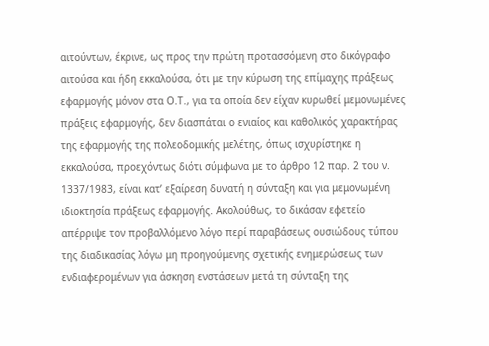αιτούντων, έκρινε, ως προς την πρώτη προτασσόμενη στο δικόγραφο αιτούσα και ήδη εκκαλούσα, ότι με την κύρωση της επίμαχης πράξεως εφαρμογής μόνον στα Ο.Τ., για τα οποία δεν είχαν κυρωθεί μεμονωμένες πράξεις εφαρμογής, δεν διασπάται ο ενιαίος και καθολικός χαρακτήρας της εφαρμογής της πολεοδομικής μελέτης, όπως ισχυρίστηκε η εκκαλούσα, προεχόντως διότι σύμφωνα με το άρθρο 12 παρ. 2 του ν. 1337/1983, είναι κατ’ εξαίρεση δυνατή η σύνταξη και για μεμονωμένη ιδιοκτησία πράξεως εφαρμογής. Ακολούθως, το δικάσαν εφετείο απέρριψε τον προβαλλόμενο λόγο περί παραβάσεως ουσιώδους τύπου της διαδικασίας λόγω μη προηγούμενης σχετικής ενημερώσεως των ενδιαφερομένων για άσκηση ενστάσεων μετά τη σύνταξη της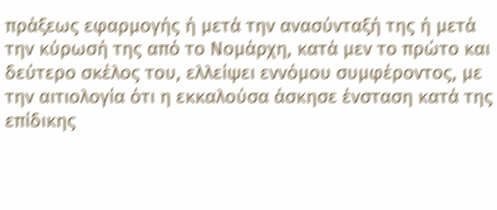πράξεως εφαρμογής ή μετά την ανασύνταξή της ή μετά την κύρωσή της από το Νομάρχη, κατά μεν το πρώτο και δεύτερο σκέλος του, ελλείψει εννόμου συμφέροντος, με την αιτιολογία ότι η εκκαλούσα άσκησε ένσταση κατά της επίδικης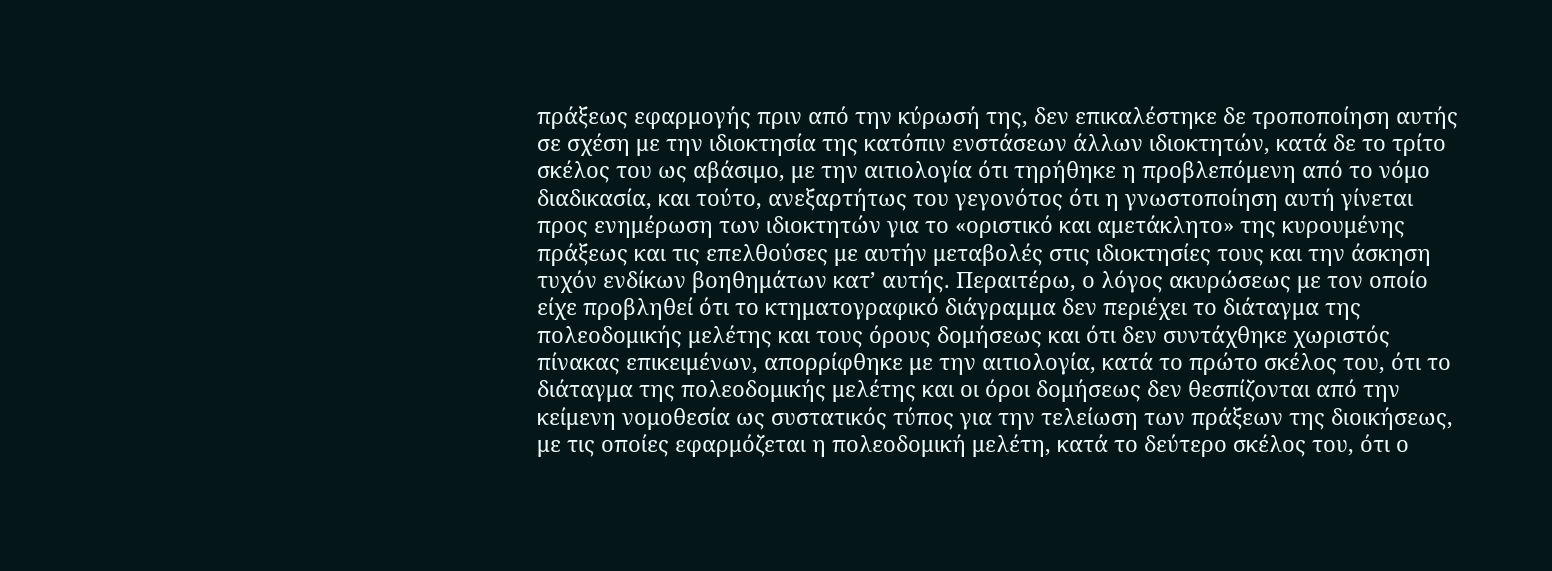πράξεως εφαρμογής πριν από την κύρωσή της, δεν επικαλέστηκε δε τροποποίηση αυτής σε σχέση με την ιδιοκτησία της κατόπιν ενστάσεων άλλων ιδιοκτητών, κατά δε το τρίτο σκέλος του ως αβάσιμο, με την αιτιολογία ότι τηρήθηκε η προβλεπόμενη από το νόμο διαδικασία, και τούτο, ανεξαρτήτως του γεγονότος ότι η γνωστοποίηση αυτή γίνεται προς ενημέρωση των ιδιοκτητών για το «οριστικό και αμετάκλητο» της κυρουμένης πράξεως και τις επελθούσες με αυτήν μεταβολές στις ιδιοκτησίες τους και την άσκηση τυχόν ενδίκων βοηθημάτων κατ’ αυτής. Περαιτέρω, ο λόγος ακυρώσεως με τον οποίο είχε προβληθεί ότι το κτηματογραφικό διάγραμμα δεν περιέχει το διάταγμα της πολεοδομικής μελέτης και τους όρους δομήσεως και ότι δεν συντάχθηκε χωριστός πίνακας επικειμένων, απορρίφθηκε με την αιτιολογία, κατά το πρώτο σκέλος του, ότι το διάταγμα της πολεοδομικής μελέτης και οι όροι δομήσεως δεν θεσπίζονται από την κείμενη νομοθεσία ως συστατικός τύπος για την τελείωση των πράξεων της διοικήσεως, με τις οποίες εφαρμόζεται η πολεοδομική μελέτη, κατά το δεύτερο σκέλος του, ότι ο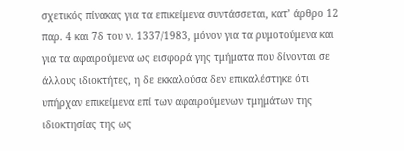σχετικός πίνακας για τα επικείμενα συντάσσεται, κατ’ άρθρο 12 παρ. 4 και 7δ του ν. 1337/1983, μόνον για τα ρυμοτούμενα και για τα αφαιρούμενα ως εισφορά γης τμήματα που δίνονται σε άλλους ιδιοκτήτες, η δε εκκαλούσα δεν επικαλέστηκε ότι υπήρχαν επικείμενα επί των αφαιρούμενων τμημάτων της ιδιοκτησίας της ως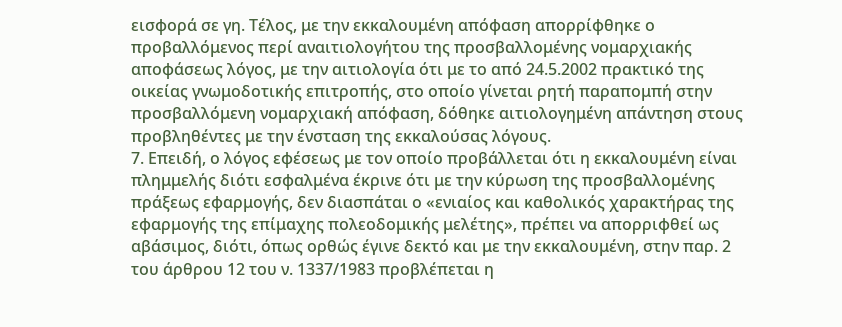εισφορά σε γη. Τέλος, με την εκκαλουμένη απόφαση απορρίφθηκε ο προβαλλόμενος περί αναιτιολογήτου της προσβαλλομένης νομαρχιακής αποφάσεως λόγος, με την αιτιολογία ότι με το από 24.5.2002 πρακτικό της οικείας γνωμοδοτικής επιτροπής, στο οποίο γίνεται ρητή παραπομπή στην προσβαλλόμενη νομαρχιακή απόφαση, δόθηκε αιτιολογημένη απάντηση στους προβληθέντες με την ένσταση της εκκαλούσας λόγους.
7. Επειδή, ο λόγος εφέσεως με τον οποίο προβάλλεται ότι η εκκαλουμένη είναι πλημμελής διότι εσφαλμένα έκρινε ότι με την κύρωση της προσβαλλομένης πράξεως εφαρμογής, δεν διασπάται ο «ενιαίος και καθολικός χαρακτήρας της εφαρμογής της επίμαχης πολεοδομικής μελέτης», πρέπει να απορριφθεί ως αβάσιμος, διότι, όπως ορθώς έγινε δεκτό και με την εκκαλουμένη, στην παρ. 2 του άρθρου 12 του ν. 1337/1983 προβλέπεται η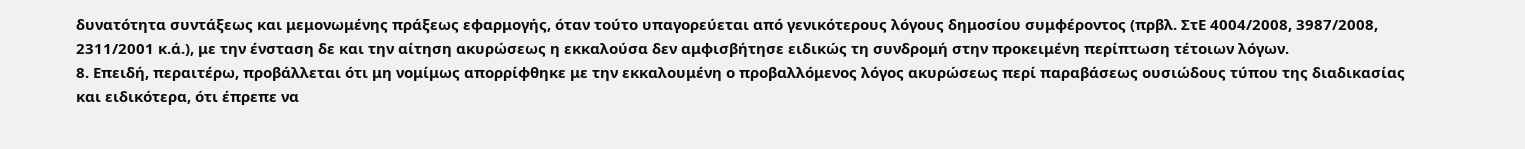δυνατότητα συντάξεως και μεμονωμένης πράξεως εφαρμογής, όταν τούτο υπαγορεύεται από γενικότερους λόγους δημοσίου συμφέροντος (πρβλ. ΣτΕ 4004/2008, 3987/2008, 2311/2001 κ.ά.), με την ένσταση δε και την αίτηση ακυρώσεως η εκκαλούσα δεν αμφισβήτησε ειδικώς τη συνδρομή στην προκειμένη περίπτωση τέτοιων λόγων.
8. Επειδή, περαιτέρω, προβάλλεται ότι μη νομίμως απορρίφθηκε με την εκκαλουμένη ο προβαλλόμενος λόγος ακυρώσεως περί παραβάσεως ουσιώδους τύπου της διαδικασίας και ειδικότερα, ότι έπρεπε να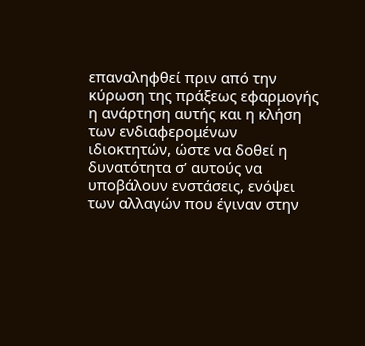επαναληφθεί πριν από την κύρωση της πράξεως εφαρμογής η ανάρτηση αυτής και η κλήση των ενδιαφερομένων ιδιοκτητών, ώστε να δοθεί η δυνατότητα σ’ αυτούς να υποβάλουν ενστάσεις, ενόψει των αλλαγών που έγιναν στην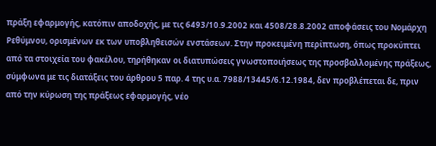πράξη εφαρμογής, κατόπιν αποδοχής, με τις 6493/10.9.2002 και 4508/28.8.2002 αποφάσεις του Νομάρχη Ρεθύμνου, ορισμένων εκ των υποβληθεισών ενστάσεων. Στην προκειμένη περίπτωση, όπως προκύπτει από τα στοιχεία του φακέλου, τηρήθηκαν οι διατυπώσεις γνωστοποιήσεως της προσβαλλομένης πράξεως, σύμφωνα με τις διατάξεις του άρθρου 5 παρ. 4 της υ.α. 7988/13445/6.12.1984, δεν προβλέπεται δε, πριν από την κύρωση της πράξεως εφαρμογής, νέο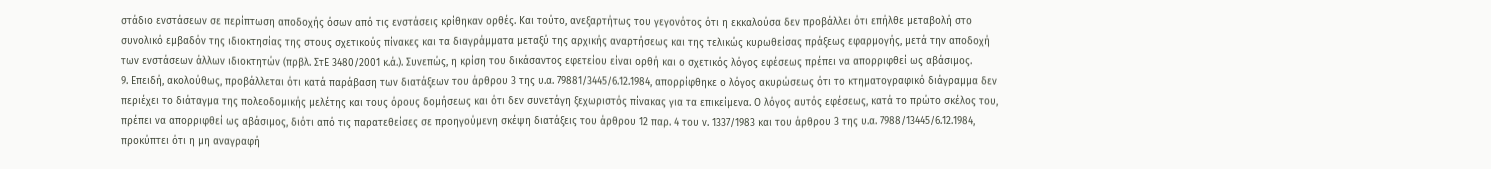στάδιο ενστάσεων σε περίπτωση αποδοχής όσων από τις ενστάσεις κρίθηκαν ορθές. Και τούτο, ανεξαρτήτως του γεγονότος ότι η εκκαλούσα δεν προβάλλει ότι επήλθε μεταβολή στο συνολικό εμβαδόν της ιδιοκτησίας της στους σχετικούς πίνακες και τα διαγράμματα μεταξύ της αρχικής αναρτήσεως και της τελικώς κυρωθείσας πράξεως εφαρμογής, μετά την αποδοχή των ενστάσεων άλλων ιδιοκτητών (πρβλ. ΣτΕ 3480/2001 κ.ά.). Συνεπώς, η κρίση του δικάσαντος εφετείου είναι ορθή και ο σχετικός λόγος εφέσεως πρέπει να απορριφθεί ως αβάσιμος.
9. Επειδή, ακολούθως, προβάλλεται ότι κατά παράβαση των διατάξεων του άρθρου 3 της υ.α. 79881/3445/6.12.1984, απορρίφθηκε ο λόγος ακυρώσεως ότι το κτηματογραφικό διάγραμμα δεν περιέχει το διάταγμα της πολεοδομικής μελέτης και τους όρους δομήσεως και ότι δεν συνετάγη ξεχωριστός πίνακας για τα επικείμενα. Ο λόγος αυτός εφέσεως, κατά το πρώτο σκέλος του, πρέπει να απορριφθεί ως αβάσιμος, διότι από τις παρατεθείσες σε προηγούμενη σκέψη διατάξεις του άρθρου 12 παρ. 4 του ν. 1337/1983 και του άρθρου 3 της υ.α. 7988/13445/6.12.1984, προκύπτει ότι η μη αναγραφή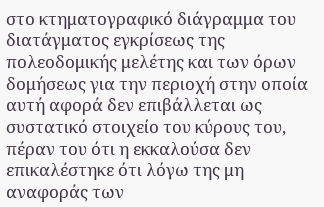στο κτηματογραφικό διάγραμμα του διατάγματος εγκρίσεως της πολεοδομικής μελέτης και των όρων δομήσεως για την περιοχή στην οποία αυτή αφορά δεν επιβάλλεται ως συστατικό στοιχείο του κύρους του, πέραν του ότι η εκκαλούσα δεν επικαλέστηκε ότι λόγω της μη αναφοράς των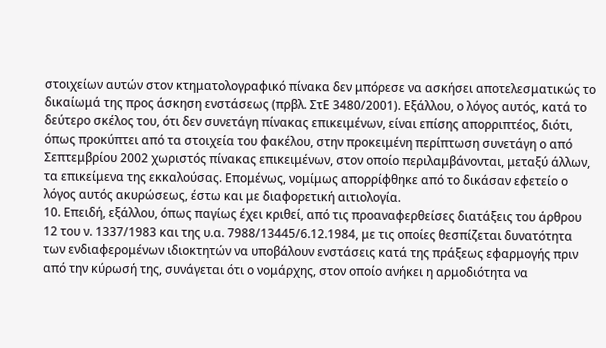στοιχείων αυτών στον κτηματολογραφικό πίνακα δεν μπόρεσε να ασκήσει αποτελεσματικώς το δικαίωμά της προς άσκηση ενστάσεως (πρβλ. ΣτΕ 3480/2001). Εξάλλου, ο λόγος αυτός, κατά το δεύτερο σκέλος του, ότι δεν συνετάγη πίνακας επικειμένων, είναι επίσης απορριπτέος, διότι, όπως προκύπτει από τα στοιχεία του φακέλου, στην προκειμένη περίπτωση συνετάγη ο από Σεπτεμβρίου 2002 χωριστός πίνακας επικειμένων, στον οποίο περιλαμβάνονται, μεταξύ άλλων, τα επικείμενα της εκκαλούσας. Επομένως, νομίμως απορρίφθηκε από το δικάσαν εφετείο ο λόγος αυτός ακυρώσεως, έστω και με διαφορετική αιτιολογία.
10. Επειδή, εξάλλου, όπως παγίως έχει κριθεί, από τις προαναφερθείσες διατάξεις του άρθρου 12 του ν. 1337/1983 και της υ.α. 7988/13445/6.12.1984, με τις οποίες θεσπίζεται δυνατότητα των ενδιαφερομένων ιδιοκτητών να υποβάλουν ενστάσεις κατά της πράξεως εφαρμογής πριν από την κύρωσή της, συνάγεται ότι ο νομάρχης, στον οποίο ανήκει η αρμοδιότητα να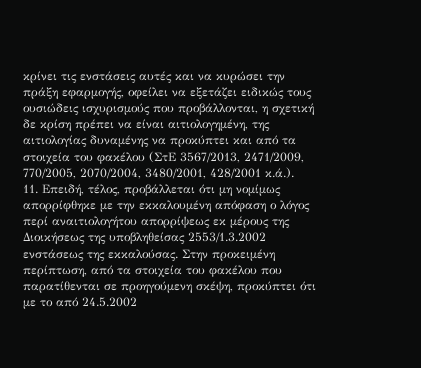κρίνει τις ενστάσεις αυτές και να κυρώσει την πράξη εφαρμογής, οφείλει να εξετάζει ειδικώς τους ουσιώδεις ισχυρισμούς που προβάλλονται, η σχετική δε κρίση πρέπει να είναι αιτιολογημένη, της αιτιολογίας δυναμένης να προκύπτει και από τα στοιχεία του φακέλου (ΣτΕ 3567/2013, 2471/2009, 770/2005, 2070/2004, 3480/2001, 428/2001 κ.ά.).
11. Επειδή, τέλος, προβάλλεται ότι μη νομίμως απορρίφθηκε με την εκκαλουμένη απόφαση ο λόγος περί αναιτιολογήτου απορρίψεως εκ μέρους της Διοικήσεως της υποβληθείσας 2553/1.3.2002 ενστάσεως της εκκαλούσας. Στην προκειμένη περίπτωση, από τα στοιχεία του φακέλου που παρατίθενται σε προηγούμενη σκέψη, προκύπτει ότι με το από 24.5.2002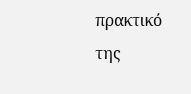πρακτικό της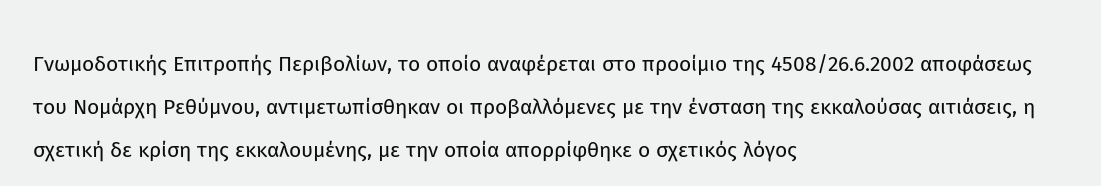Γνωμοδοτικής Επιτροπής Περιβολίων, το οποίο αναφέρεται στο προοίμιο της 4508/26.6.2002 αποφάσεως του Νομάρχη Ρεθύμνου, αντιμετωπίσθηκαν οι προβαλλόμενες με την ένσταση της εκκαλούσας αιτιάσεις, η σχετική δε κρίση της εκκαλουμένης, με την οποία απορρίφθηκε ο σχετικός λόγος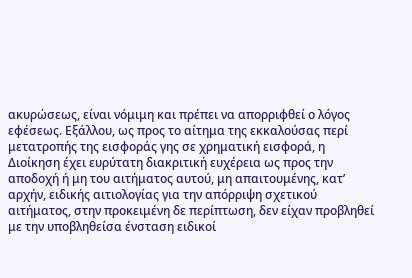ακυρώσεως, είναι νόμιμη και πρέπει να απορριφθεί ο λόγος εφέσεως. Εξάλλου, ως προς το αίτημα της εκκαλούσας περί μετατροπής της εισφοράς γης σε χρηματική εισφορά, η Διοίκηση έχει ευρύτατη διακριτική ευχέρεια ως προς την αποδοχή ή μη του αιτήματος αυτού, μη απαιτουμένης, κατ’ αρχήν, ειδικής αιτιολογίας για την απόρριψη σχετικού αιτήματος, στην προκειμένη δε περίπτωση, δεν είχαν προβληθεί με την υποβληθείσα ένσταση ειδικοί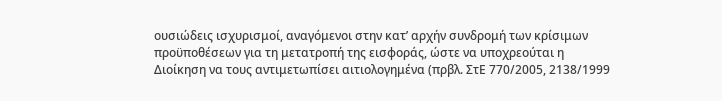ουσιώδεις ισχυρισμοί, αναγόμενοι στην κατ’ αρχήν συνδρομή των κρίσιμων προϋποθέσεων για τη μετατροπή της εισφοράς, ώστε να υποχρεούται η Διοίκηση να τους αντιμετωπίσει αιτιολογημένα (πρβλ. ΣτΕ 770/2005, 2138/1999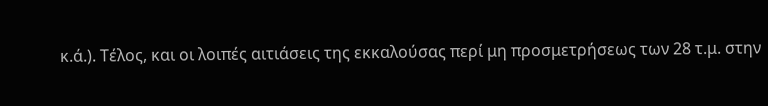κ.ά.). Τέλος, και οι λοιπές αιτιάσεις της εκκαλούσας περί μη προσμετρήσεως των 28 τ.μ. στην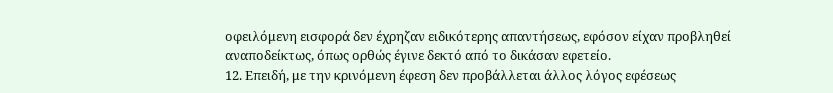οφειλόμενη εισφορά δεν έχρηζαν ειδικότερης απαντήσεως, εφόσον είχαν προβληθεί αναποδείκτως, όπως ορθώς έγινε δεκτό από το δικάσαν εφετείο.
12. Επειδή, με την κρινόμενη έφεση δεν προβάλλεται άλλος λόγος εφέσεως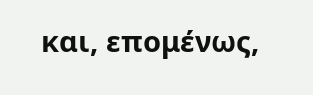και, επομένως,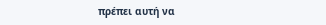πρέπει αυτή να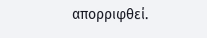απορριφθεί.